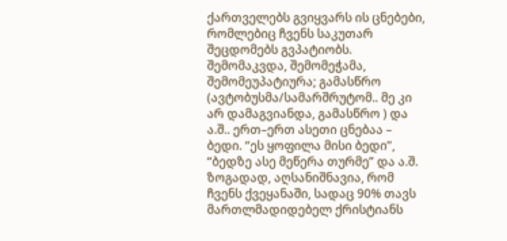ქართველებს გვიყვარს ის ცნებები, რომლებიც ჩვენს საკუთარ შეცდომებს გვპატიობს. შემომაკვდა, შემომეჭამა, შემომეუპატიურა; გამასწრო (ავტობუსმა/სამარშრუტომ.. მე კი არ დამაგვიანდა, გამასწრო ) და ა.შ.. ერთ–ერთ ასეთი ცნებაა – ბედი. “ეს ყოფილა მისი ბედი”, “ბედზე ასე მეწერა თურმე” და ა.შ. ზოგადად, აღსანიშნავია, რომ ჩვენს ქვეყანაში, სადაც 90% თავს მართლმადიდებელ ქრისტიანს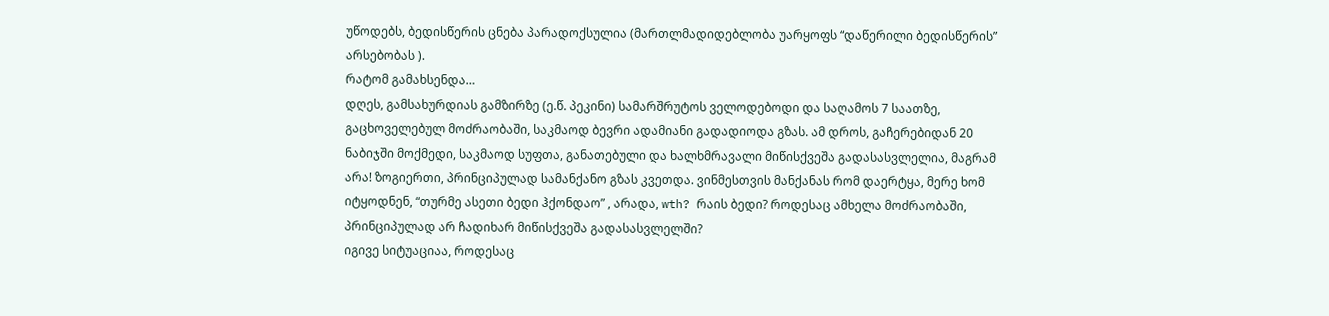უწოდებს, ბედისწერის ცნება პარადოქსულია (მართლმადიდებლობა უარყოფს “დაწერილი ბედისწერის” არსებობას ).
რატომ გამახსენდა…
დღეს, გამსახურდიას გამზირზე (ე.წ. პეკინი) სამარშრუტოს ველოდებოდი და საღამოს 7 საათზე, გაცხოველებულ მოძრაობაში, საკმაოდ ბევრი ადამიანი გადადიოდა გზას. ამ დროს, გაჩერებიდან 20 ნაბიჯში მოქმედი, საკმაოდ სუფთა, განათებული და ხალხმრავალი მიწისქვეშა გადასასვლელია, მაგრამ არა! ზოგიერთი, პრინციპულად სამანქანო გზას კვეთდა. ვინმესთვის მანქანას რომ დაერტყა, მერე ხომ იტყოდნენ, “თურმე ასეთი ბედი ჰქონდაო” , არადა, wth? რაის ბედი? როდესაც ამხელა მოძრაობაში, პრინციპულად არ ჩადიხარ მიწისქვეშა გადასასვლელში?
იგივე სიტუაციაა, როდესაც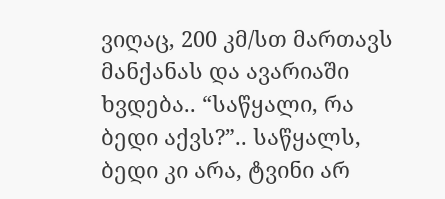ვიღაც, 200 კმ/სთ მართავს მანქანას და ავარიაში ხვდება.. “საწყალი, რა ბედი აქვს?”.. საწყალს, ბედი კი არა, ტვინი არ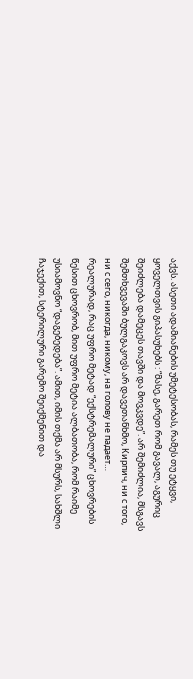აქვს. ასეთი ადამიანების უმეტესობას, რამეს თუ ეტყვი, ყოველთვის გიპასუხებს : “მასე, გარეთ რომ გავალ, აგურიც შეიძლება დამეცეს თავში და მოვკვდე”. არ შემიძლია, მსგავს შემთხვევაში ბულგაკოვს არ დავეთანხმო, Кирпич, ни с того, ни с сего, никогда, никому, на голову не падает…
რეალურად, რაც უფრო მეტად “ექსტრემალური” ცხოვრების წესით ცხოვრობ, მით უფრო მეტია ალბათობა, რომ რაიმე უსიამოვნო “დაგებედება”. ამით, იმის თქმა არ მსურს, სახშლი ჩაჯექით, სტერილური გარემო შეიქმენით და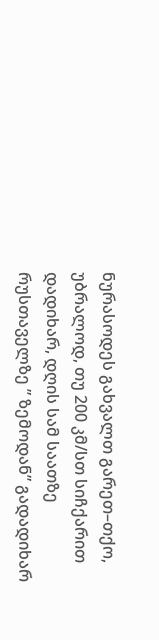ნურასოდეს გახვალთ გარეთ–თქო, უბრალოდ, თუ 200 კმ/სთ სიჩქარით დადიხარ, დღის სამ საათზე რუსთაველზე ” ზემოდან” გადადიხარ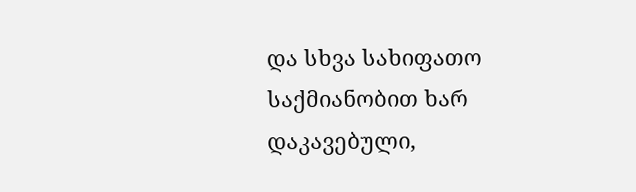და სხვა სახიფათო საქმიანობით ხარ დაკავებული,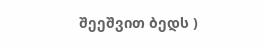შეეშვით ბედს )